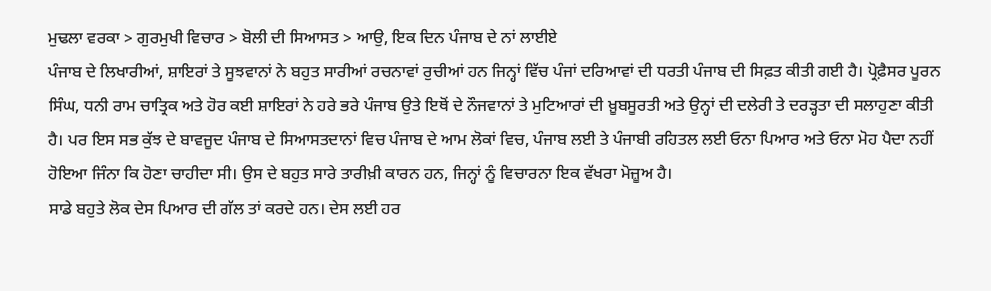ਮੁਢਲਾ ਵਰਕਾ > ਗੁਰਮੁਖੀ ਵਿਚਾਰ > ਬੋਲੀ ਦੀ ਸਿਆਸਤ > ਆਉ, ਇਕ ਦਿਨ ਪੰਜਾਬ ਦੇ ਨਾਂ ਲਾਈਏ
ਪੰਜਾਬ ਦੇ ਲਿਖਾਰੀਆਂ, ਸ਼ਾਇਰਾਂ ਤੇ ਸੂਝਵਾਨਾਂ ਨੇ ਬਹੁਤ ਸਾਰੀਆਂ ਰਚਨਾਵਾਂ ਰੁਚੀਆਂ ਹਨ ਜਿਨ੍ਹਾਂ ਵਿੱਚ ਪੰਜਾਂ ਦਰਿਆਵਾਂ ਦੀ ਧਰਤੀ ਪੰਜਾਬ ਦੀ ਸਿਫ਼ਤ ਕੀਤੀ ਗਈ ਹੈ। ਪ੍ਰੋਫ਼ੈਸਰ ਪੂਰਨ ਸਿੰਘ, ਧਨੀ ਰਾਮ ਚਾਤ੍ਰਿਕ ਅਤੇ ਹੋਰ ਕਈ ਸ਼ਾਇਰਾਂ ਨੇ ਹਰੇ ਭਰੇ ਪੰਜਾਬ ਉਤੇ ਇਥੋਂ ਦੇ ਨੌਜਵਾਨਾਂ ਤੇ ਮੁਟਿਆਰਾਂ ਦੀ ਖ਼ੂਬਸੂਰਤੀ ਅਤੇ ਉਨ੍ਹਾਂ ਦੀ ਦਲੇਰੀ ਤੇ ਦਰੜ੍ਹਤਾ ਦੀ ਸਲਾਹੁਣਾ ਕੀਤੀ ਹੈ। ਪਰ ਇਸ ਸਭ ਕੁੱਝ ਦੇ ਬਾਵਜੂਦ ਪੰਜਾਬ ਦੇ ਸਿਆਸਤਦਾਨਾਂ ਵਿਚ ਪੰਜਾਬ ਦੇ ਆਮ ਲੋਕਾਂ ਵਿਚ, ਪੰਜਾਬ ਲਈ ਤੇ ਪੰਜਾਬੀ ਰਹਿਤਲ ਲਈ ਓਨਾ ਪਿਆਰ ਅਤੇ ਓਨਾ ਮੋਹ ਪੈਦਾ ਨਹੀਂ ਹੋਇਆ ਜਿੰਨਾ ਕਿ ਹੋਣਾ ਚਾਹੀਦਾ ਸੀ। ਉਸ ਦੇ ਬਹੁਤ ਸਾਰੇ ਤਾਰੀਖ਼ੀ ਕਾਰਨ ਹਨ, ਜਿਨ੍ਹਾਂ ਨੂੰ ਵਿਚਾਰਨਾ ਇਕ ਵੱਖਰਾ ਮੋਜ਼ੂਅ ਹੈ।
ਸਾਡੇ ਬਹੁਤੇ ਲੋਕ ਦੇਸ ਪਿਆਰ ਦੀ ਗੱਲ ਤਾਂ ਕਰਦੇ ਹਨ। ਦੇਸ ਲਈ ਹਰ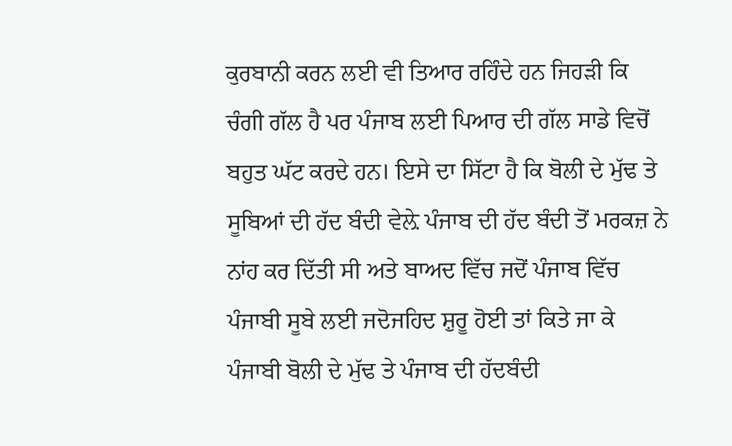ਕੁਰਬਾਨੀ ਕਰਨ ਲਈ ਵੀ ਤਿਆਰ ਰਹਿੰਦੇ ਹਨ ਜਿਹੜੀ ਕਿ ਚੰਗੀ ਗੱਲ ਹੈ ਪਰ ਪੰਜਾਬ ਲਈ ਪਿਆਰ ਦੀ ਗੱਲ ਸਾਡੇ ਵਿਚੋਂ ਬਹੁਤ ਘੱਟ ਕਰਦੇ ਹਨ। ਇਸੇ ਦਾ ਸਿੱਟਾ ਹੈ ਕਿ ਬੋਲੀ ਦੇ ਮੁੱਢ ਤੇ ਸੂਬਿਆਂ ਦੀ ਹੱਦ ਬੰਦੀ ਵੇਲ਼ੇ ਪੰਜਾਬ ਦੀ ਹੱਦ ਬੰਦੀ ਤੋਂ ਮਰਕਜ਼ ਨੇ ਨਾਂਹ ਕਰ ਦਿੱਤੀ ਸੀ ਅਤੇ ਬਾਅਦ ਵਿੱਚ ਜਦੋਂ ਪੰਜਾਬ ਵਿੱਚ ਪੰਜਾਬੀ ਸੂਬੇ ਲਈ ਜਦੋਜਹਿਦ ਸ਼ੁਰੂ ਹੋਈ ਤਾਂ ਕਿਤੇ ਜਾ ਕੇ ਪੰਜਾਬੀ ਬੋਲੀ ਦੇ ਮੁੱਢ ਤੇ ਪੰਜਾਬ ਦੀ ਹੱਦਬੰਦੀ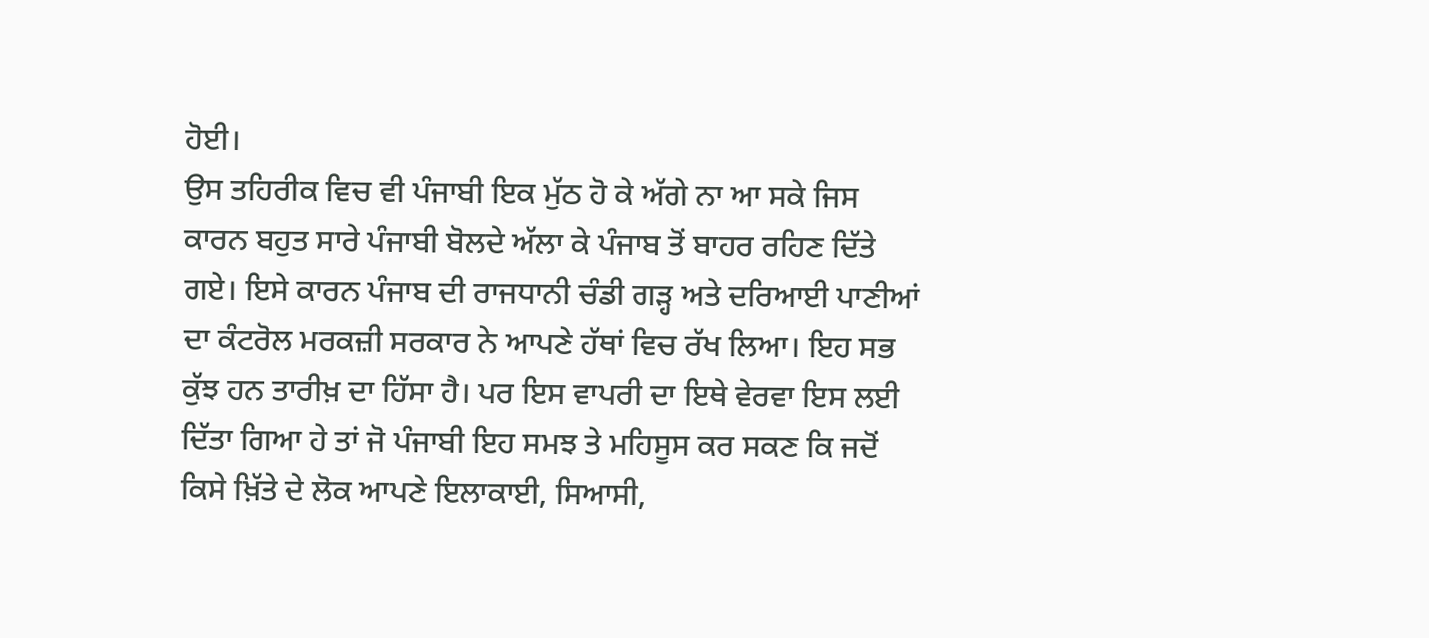ਹੋਈ।
ਉਸ ਤਹਿਰੀਕ ਵਿਚ ਵੀ ਪੰਜਾਬੀ ਇਕ ਮੁੱਠ ਹੋ ਕੇ ਅੱਗੇ ਨਾ ਆ ਸਕੇ ਜਿਸ ਕਾਰਨ ਬਹੁਤ ਸਾਰੇ ਪੰਜਾਬੀ ਬੋਲਦੇ ਅੱਲਾ ਕੇ ਪੰਜਾਬ ਤੋਂ ਬਾਹਰ ਰਹਿਣ ਦਿੱਤੇ ਗਏ। ਇਸੇ ਕਾਰਨ ਪੰਜਾਬ ਦੀ ਰਾਜਧਾਨੀ ਚੰਡੀ ਗੜ੍ਹ ਅਤੇ ਦਰਿਆਈ ਪਾਣੀਆਂ ਦਾ ਕੰਟਰੋਲ ਮਰਕਜ਼ੀ ਸਰਕਾਰ ਨੇ ਆਪਣੇ ਹੱਥਾਂ ਵਿਚ ਰੱਖ ਲਿਆ। ਇਹ ਸਭ ਕੁੱਝ ਹਨ ਤਾਰੀਖ਼ ਦਾ ਹਿੱਸਾ ਹੈ। ਪਰ ਇਸ ਵਾਪਰੀ ਦਾ ਇਥੇ ਵੇਰਵਾ ਇਸ ਲਈ ਦਿੱਤਾ ਗਿਆ ਹੇ ਤਾਂ ਜੋ ਪੰਜਾਬੀ ਇਹ ਸਮਝ ਤੇ ਮਹਿਸੂਸ ਕਰ ਸਕਣ ਕਿ ਜਦੋਂ ਕਿਸੇ ਖ਼ਿੱਤੇ ਦੇ ਲੋਕ ਆਪਣੇ ਇਲਾਕਾਈ, ਸਿਆਸੀ,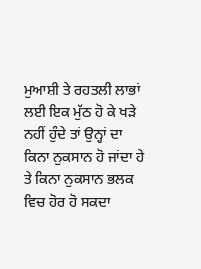ਮੁਆਸ਼ੀ ਤੇ ਰਹਤਲੀ ਲਾਭਾਂ ਲਈ ਇਕ ਮੁੱਠ ਹੋ ਕੇ ਖੜੇ ਨਹੀਂ ਹੁੰਦੇ ਤਾਂ ਉਨ੍ਹਾਂ ਦਾ ਕਿਨਾ ਨੁਕਸਾਨ ਹੋ ਜਾਂਦਾ ਹੇ ਤੇ ਕਿਨਾ ਨੁਕਸਾਨ ਭਲਕ ਵਿਚ ਹੋਰ ਹੋ ਸਕਦਾ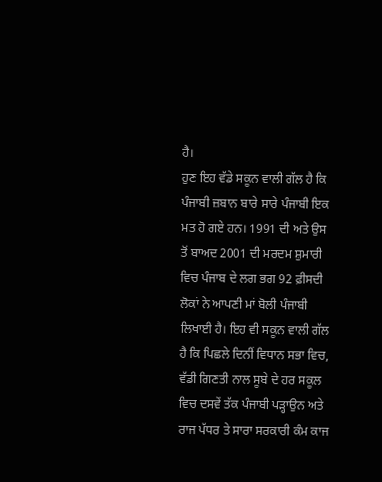ਹੈ।
ਹੁਣ ਇਹ ਵੱਡੇ ਸਕੂਨ ਵਾਲੀ ਗੱਲ ਹੈ ਕਿ ਪੰਜਾਬੀ ਜ਼ਬਾਨ ਬਾਰੇ ਸਾਰੇ ਪੰਜਾਬੀ ਇਕ ਮਤ ਹੋ ਗਏ ਹਨ। 1991 ਦੀ ਅਤੇ ਉਸ ਤੋਂ ਬਾਅਦ 2001 ਦੀ ਮਰਦਮ ਸ਼ੁਮਾਰੀ ਵਿਚ ਪੰਜਾਬ ਦੇ ਲਗ ਭਗ 92 ਫ਼ੀਸਦੀ ਲੋਕਾਂ ਨੇ ਆਪਣੀ ਮਾਂ ਬੋਲੀ ਪੰਜਾਬੀ ਲਿਖਾਈ ਹੈ। ਇਹ ਵੀ ਸਕੂਨ ਵਾਲੀ ਗੱਲ ਹੈ ਕਿ ਪਿਛਲੇ ਦਿਨੀਂ ਵਿਧਾਨ ਸਭਾ ਵਿਚ, ਵੱਡੀ ਗਿਣਤੀ ਨਾਲ ਸੂਬੇ ਦੇ ਹਰ ਸਕੂਲ ਵਿਚ ਦਸਵੇਂ ਤੱਕ ਪੰਜਾਬੀ ਪੜ੍ਹਾਉਨ ਅਤੇ ਰਾਜ ਪੱਧਰ ਤੇ ਸਾਰਾ ਸਰਕਾਰੀ ਕੰਮ ਕਾਜ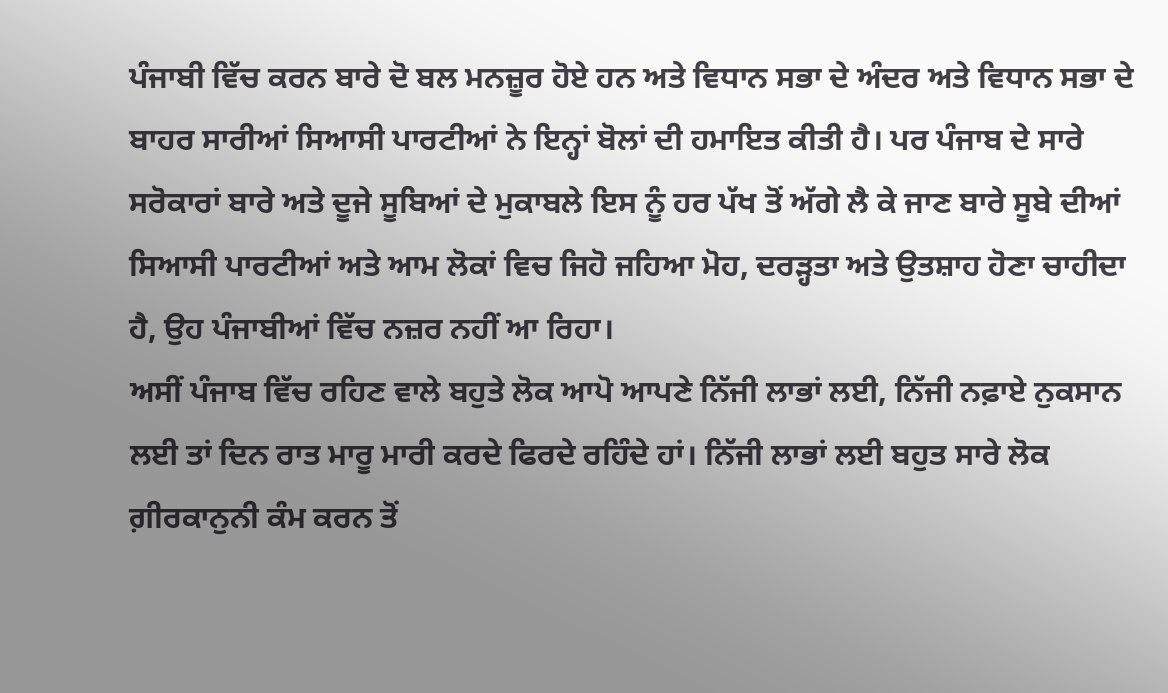ਪੰਜਾਬੀ ਵਿੱਚ ਕਰਨ ਬਾਰੇ ਦੋ ਬਲ ਮਨਜ਼ੂਰ ਹੋਏ ਹਨ ਅਤੇ ਵਿਧਾਨ ਸਭਾ ਦੇ ਅੰਦਰ ਅਤੇ ਵਿਧਾਨ ਸਭਾ ਦੇ ਬਾਹਰ ਸਾਰੀਆਂ ਸਿਆਸੀ ਪਾਰਟੀਆਂ ਨੇ ਇਨ੍ਹਾਂ ਬੋਲਾਂ ਦੀ ਹਮਾਇਤ ਕੀਤੀ ਹੈ। ਪਰ ਪੰਜਾਬ ਦੇ ਸਾਰੇ ਸਰੋਕਾਰਾਂ ਬਾਰੇ ਅਤੇ ਦੂਜੇ ਸੂਬਿਆਂ ਦੇ ਮੁਕਾਬਲੇ ਇਸ ਨੂੰ ਹਰ ਪੱਖ ਤੋਂ ਅੱਗੇ ਲੈ ਕੇ ਜਾਣ ਬਾਰੇ ਸੂਬੇ ਦੀਆਂ ਸਿਆਸੀ ਪਾਰਟੀਆਂ ਅਤੇ ਆਮ ਲੋਕਾਂ ਵਿਚ ਜਿਹੋ ਜਹਿਆ ਮੋਹ, ਦਰੜ੍ਹਤਾ ਅਤੇ ਉਤਸ਼ਾਹ ਹੋਣਾ ਚਾਹੀਦਾ ਹੈ, ਉਹ ਪੰਜਾਬੀਆਂ ਵਿੱਚ ਨਜ਼ਰ ਨਹੀਂ ਆ ਰਿਹਾ।
ਅਸੀਂ ਪੰਜਾਬ ਵਿੱਚ ਰਹਿਣ ਵਾਲੇ ਬਹੁਤੇ ਲੋਕ ਆਪੋ ਆਪਣੇ ਨਿੱਜੀ ਲਾਭਾਂ ਲਈ, ਨਿੱਜੀ ਨਫ਼ਾਏ ਨੁਕਸਾਨ ਲਈ ਤਾਂ ਦਿਨ ਰਾਤ ਮਾਰੂ ਮਾਰੀ ਕਰਦੇ ਫਿਰਦੇ ਰਹਿੰਦੇ ਹਾਂ। ਨਿੱਜੀ ਲਾਭਾਂ ਲਈ ਬਹੁਤ ਸਾਰੇ ਲੋਕ ਗ਼ੀਰਕਾਨੁਨੀ ਕੰਮ ਕਰਨ ਤੋਂ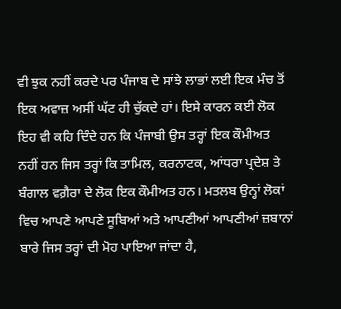ਵੀ ਝੁਕ ਨਹੀਂ ਕਰਦੇ ਪਰ ਪੰਜਾਬ ਦੇ ਸਾਂਝੇ ਲਾਭਾਂ ਲਈ ਇਕ ਮੰਚ ਤੋਂ ਇਕ ਅਵਾਜ਼ ਅਸੀਂ ਘੱਟ ਹੀ ਚੁੱਕਦੇ ਹਾਂ। ਇਸੇ ਕਾਰਨ ਕਈ ਲੋਕ ਇਹ ਵੀ ਕਹਿ ਦਿੰਦੇ ਹਨ ਕਿ ਪੰਜਾਬੀ ਉਸ ਤਰ੍ਹਾਂ ਇਕ ਕੌਮੀਅਤ ਨਹੀਂ ਹਨ ਜਿਸ ਤਰ੍ਹਾਂ ਕਿ ਤਾਮਿਲ, ਕਰਨਾਟਕ, ਆਂਧਰਾ ਪ੍ਰਦੇਸ਼ ਤੇ ਬੰਗਾਲ ਵਗ਼ੈਰਾ ਦੇ ਲੋਕ ਇਕ ਕੌਮੀਅਤ ਹਨ। ਮਤਲਬ ਉਨ੍ਹਾਂ ਲੋਕਾਂ ਵਿਚ ਆਪਣੇ ਆਪਣੇ ਸੂਬਿਆਂ ਅਤੇ ਆਪਣੀਆਂ ਆਪਣੀਆਂ ਜ਼ਬਾਨਾਂ ਬਾਰੇ ਜਿਸ ਤਰ੍ਹਾਂ ਦੀ ਮੋਹ ਪਾਇਆ ਜਾਂਦਾ ਹੈ,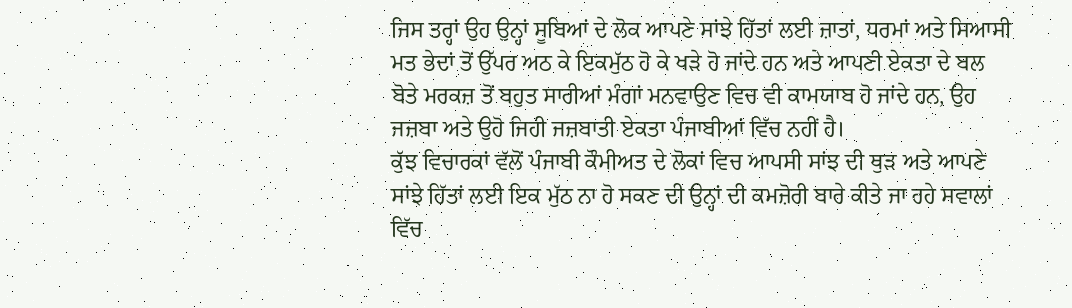ਜਿਸ ਤਰ੍ਹਾਂ ਉਹ ਉਨ੍ਹਾਂ ਸੂਬਿਆਂ ਦੇ ਲੋਕ ਆਪਣੇ ਸਾਂਝੇ ਹਿੱਤਾਂ ਲਈ ਜ਼ਾਤਾਂ, ਧਰਮਾਂ ਅਤੇ ਸਿਆਸੀ ਮਤ ਭੇਦਾਂ ਤੋਂ ਉੱਪਰ ਅਠ ਕੇ ਇਕਮੁੱਠ ਹੋ ਕੇ ਖੜੇ ਹੋ ਜਾਂਦੇ ਹਨ ਅਤੇ ਆਪਣੀ ਏਕਤਾ ਦੇ ਬਲ ਬੋਤੇ ਮਰਕਜ਼ ਤੋਂ ਬਹੁਤ ਸਾਰੀਆਂ ਮੰਗਾਂ ਮਨਵਾਉਣ ਵਿਚ ਵੀ ਕਾਮਯਾਬ ਹੋ ਜਾਂਦੇ ਹਨ, ਉਹ ਜਜ਼ਬਾ ਅਤੇ ਉਹੋ ਜਿਹੀ ਜਜ਼ਬਾਤੀ ਏਕਤਾ ਪੰਜਾਬੀਆਂ ਵਿੱਚ ਨਹੀਂ ਹੈ।
ਕੁੱਝ ਵਿਚਾਰਕਾਂ ਵੱਲੋਂ ਪੰਜਾਬੀ ਕੌਮੀਅਤ ਦੇ ਲੋਕਾਂ ਵਿਚ ਆਪਸੀ ਸਾਂਝ ਦੀ ਥੁੜ ਅਤੇ ਆਪਣੇ ਸਾਂਝੇ ਹਿੱਤਾਂ ਲਈ ਇਕ ਮੁੱਠ ਨਾ ਹੋ ਸਕਣ ਦੀ ਉਨ੍ਹਾਂ ਦੀ ਕਮਜ਼ੋਰੀ ਬਾਰੇ ਕੀਤੇ ਜਾ ਰਹੇ ਸਵਾਲਾਂ ਵਿੱਚ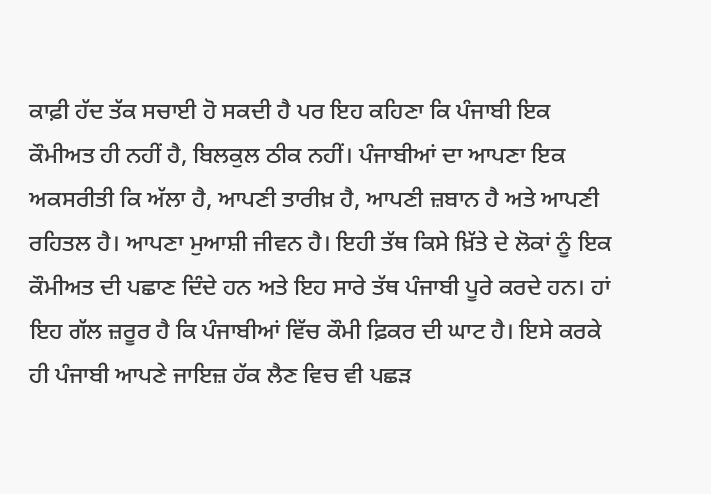ਕਾਫ਼ੀ ਹੱਦ ਤੱਕ ਸਚਾਈ ਹੋ ਸਕਦੀ ਹੈ ਪਰ ਇਹ ਕਹਿਣਾ ਕਿ ਪੰਜਾਬੀ ਇਕ ਕੌਮੀਅਤ ਹੀ ਨਹੀਂ ਹੈ, ਬਿਲਕੁਲ ਠੀਕ ਨਹੀਂ। ਪੰਜਾਬੀਆਂ ਦਾ ਆਪਣਾ ਇਕ ਅਕਸਰੀਤੀ ਕਿ ਅੱਲਾ ਹੈ, ਆਪਣੀ ਤਾਰੀਖ਼ ਹੈ, ਆਪਣੀ ਜ਼ਬਾਨ ਹੈ ਅਤੇ ਆਪਣੀ ਰਹਿਤਲ ਹੈ। ਆਪਣਾ ਮੁਆਸ਼ੀ ਜੀਵਨ ਹੈ। ਇਹੀ ਤੱਥ ਕਿਸੇ ਖ਼ਿੱਤੇ ਦੇ ਲੋਕਾਂ ਨੂੰ ਇਕ ਕੌਮੀਅਤ ਦੀ ਪਛਾਣ ਦਿੰਦੇ ਹਨ ਅਤੇ ਇਹ ਸਾਰੇ ਤੱਥ ਪੰਜਾਬੀ ਪੂਰੇ ਕਰਦੇ ਹਨ। ਹਾਂ ਇਹ ਗੱਲ ਜ਼ਰੂਰ ਹੈ ਕਿ ਪੰਜਾਬੀਆਂ ਵਿੱਚ ਕੌਮੀ ਫ਼ਿਕਰ ਦੀ ਘਾਟ ਹੈ। ਇਸੇ ਕਰਕੇ ਹੀ ਪੰਜਾਬੀ ਆਪਣੇ ਜਾਇਜ਼ ਹੱਕ ਲੈਣ ਵਿਚ ਵੀ ਪਛੜ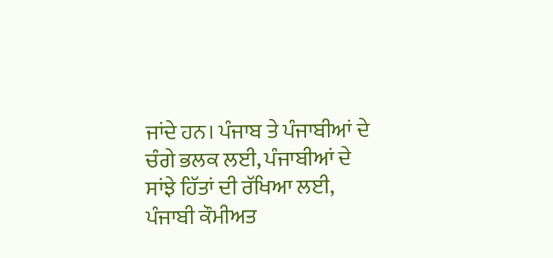ਜਾਂਦੇ ਹਨ। ਪੰਜਾਬ ਤੇ ਪੰਜਾਬੀਆਂ ਦੇ ਚੰਗੇ ਭਲਕ ਲਈ, ਪੰਜਾਬੀਆਂ ਦੇ ਸਾਂਝੇ ਹਿੱਤਾਂ ਦੀ ਰੱਖਿਆ ਲਈ, ਪੰਜਾਬੀ ਕੌਮੀਅਤ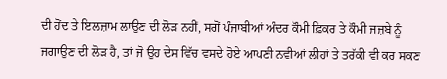ਦੀ ਹੋਂਦ ਤੇ ਇਲਜ਼ਾਮ ਲਾਉਣ ਦੀ ਲੋੜ ਨਹੀਂ, ਸਗੋਂ ਪੰਜਾਬੀਆਂ ਅੰਦਰ ਕੌਮੀ ਫ਼ਿਕਰ ਤੇ ਕੌਮੀ ਜਜ਼ਬੇ ਨੂੰ ਜਗਾਉਣ ਦੀ ਲੋੜ ਹੈ, ਤਾਂ ਜੋ ਉਹ ਦੇਸ ਵਿੱਚ ਵਸਦੇ ਹੋਏ ਆਪਣੀ ਨਵੀਆਂ ਲੀਹਾਂ ਤੇ ਤਰੱਕੀ ਵੀ ਕਰ ਸਕਣ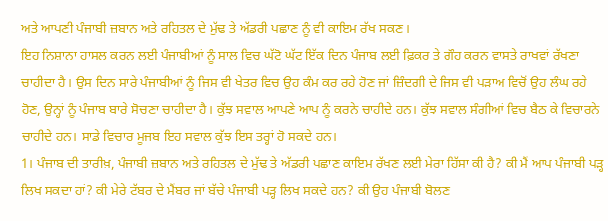ਅਤੇ ਆਪਣੀ ਪੰਜਾਬੀ ਜ਼ਬਾਨ ਅਤੇ ਰਹਿਤਲ ਦੇ ਮੁੱਢ ਤੇ ਅੱਡਰੀ ਪਛਾਣ ਨੂੰ ਵੀ ਕਾਇਮ ਰੱਖ ਸਕਣ।
ਇਹ ਨਿਸ਼ਾਨਾ ਹਾਸਲ ਕਰਨ ਲਈ ਪੰਜਾਬੀਆਂ ਨੂੰ ਸਾਲ ਵਿਚ ਘੱਟੋ ਘੱਟ ਇੱਕ ਦਿਨ ਪੰਜਾਬ ਲਈ ਫ਼ਿਕਰ ਤੇ ਗੌਹ ਕਰਨ ਵਾਸਤੇ ਰਾਖਵਾਂ ਰੱਖਣਾ ਚਾਹੀਦਾ ਹੈ। ਉਸ ਦਿਨ ਸਾਰੇ ਪੰਜਾਬੀਆਂ ਨੂੰ ਜਿਸ ਵੀ ਖੇਤਰ ਵਿਚ ਉਹ ਕੰਮ ਕਰ ਰਹੇ ਹੋਣ ਜਾਂ ਜ਼ਿੰਦਗੀ ਦੇ ਜਿਸ ਵੀ ਪੜਾਅ ਵਿਚੋਂ ਉਹ ਲੰਘ ਰਹੇ ਹੋਣ, ਉਨ੍ਹਾਂ ਨੂੰ ਪੰਜਾਬ ਬਾਰੇ ਸੋਚਣਾ ਚਾਹੀਦਾ ਹੈ। ਕੁੱਝ ਸਵਾਲ ਆਪਣੇ ਆਪ ਨੂੰ ਕਰਨੇ ਚਾਹੀਦੇ ਹਨ। ਕੁੱਝ ਸਵਾਲ ਸੰਗੀਆਂ ਵਿਚ ਬੈਠ ਕੇ ਵਿਚਾਰਨੇ ਚਾਹੀਦੇ ਹਨ। ਸਾਡੇ ਵਿਚਾਰ ਮੂਜਬ ਇਹ ਸਵਾਲ ਕੁੱਝ ਇਸ ਤਰ੍ਹਾਂ ਹੋ ਸਕਦੇ ਹਨ।
1। ਪੰਜਾਬ ਦੀ ਤਾਰੀਖ਼, ਪੰਜਾਬੀ ਜ਼ਬਾਨ ਅਤੇ ਰਹਿਤਲ ਦੇ ਮੁੱਢ ਤੇ ਅੱਡਰੀ ਪਛਾਣ ਕਾਇਮ ਰੱਖਣ ਲਈ ਮੇਰਾ ਹਿੱਸਾ ਕੀ ਹੈ? ਕੀ ਮੈਂ ਆਪ ਪੰਜਾਬੀ ਪੜ੍ਹ ਲਿਖ ਸਕਦਾ ਹਾਂ? ਕੀ ਮੇਰੇ ਟੱਬਰ ਦੇ ਮੈਂਬਰ ਜਾਂ ਬੱਚੇ ਪੰਜਾਬੀ ਪੜ੍ਹ ਲਿਖ ਸਕਦੇ ਹਨ? ਕੀ ਉਹ ਪੰਜਾਬੀ ਬੋਲਣ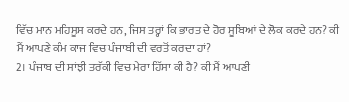ਵਿੱਚ ਮਾਨ ਮਹਿਸੂਸ ਕਰਦੇ ਹਨ, ਜਿਸ ਤਰ੍ਹਾਂ ਕਿ ਭਾਰਤ ਦੇ ਹੋਰ ਸੂਬਿਆਂ ਦੇ ਲੋਕ ਕਰਦੇ ਹਨ? ਕੀ ਮੈਂ ਆਪਣੇ ਕੰਮ ਕਾਜ ਵਿਚ ਪੰਜਾਬੀ ਦੀ ਵਰਤੋਂ ਕਰਦਾ ਹਾਂ?
2। ਪੰਜਾਬ ਦੀ ਸਾਂਝੀ ਤਰੱਕੀ ਵਿਚ ਮੇਰਾ ਹਿੱਸਾ ਕੀ ਹੈ? ਕੀ ਮੈਂ ਆਪਣੀ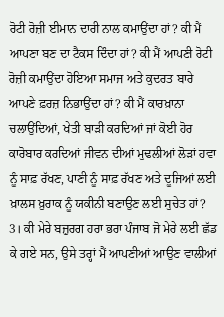ਰੋਟੀ ਰੋਜ਼ੀ ਈਮਾਨ ਦਾਰੀ ਨਾਲ ਕਮਾਉਂਦਾ ਹਾਂ? ਕੀ ਮੈਂ ਆਪਣਾ ਬਣ ਦਾ ਟੈਕਸ ਦਿੰਦਾ ਹਾਂ? ਕੀ ਮੈਂ ਆਪਣੀ ਰੋਟੀ ਰੋਜ਼ੀ ਕਮਾਉਂਦਾ ਹੋਇਆ ਸਮਾਜ ਅਤੇ ਕੁਦਰਤ ਬਾਰੇ ਆਪਣੇ ਫ਼ਰਜ਼ ਨਿਭਾਉਂਦਾ ਹਾਂ? ਕੀ ਮੈਂ ਕਾਰਖ਼ਾਨਾ ਚਲਾਉਂਦਿਆਂ, ਖੇਤੀ ਬਾੜੀ ਕਰਦਿਆਂ ਜਾਂ ਕੋਈ ਹੋਰ ਕਾਰੋਬਾਰ ਕਰਦਿਆਂ ਜੀਵਨ ਦੀਆਂ ਮੁਢਲੀਆਂ ਲੋੜਾਂ ਹਵਾ ਨੂੰ ਸਾਫ਼ ਰੱਖਣ, ਪਾਣੀ ਨੂੰ ਸਾਫ਼ ਰੱਖਣ ਅਤੇ ਦੂਜਿਆਂ ਲਈ ਖ਼ਾਲਸ ਖ਼ੁਰਾਕ ਨੂੰ ਯਕੀਨੀ ਬਣਾਉਣ ਲਈ ਸੁਚੇਤ ਹਾਂ?
3। ਕੀ ਮੇਰੇ ਬਜ਼ੁਰਗ ਹਰਾ ਭਰਾ ਪੰਜਾਬ ਜੋ ਮੇਰੇ ਲਈ ਛੱਡ ਕੇ ਗਏ ਸਨ, ਉਸੇ ਤਰ੍ਹਾਂ ਮੈਂ ਆਪਣੀਆਂ ਆਉਣ ਵਾਲੀਆਂ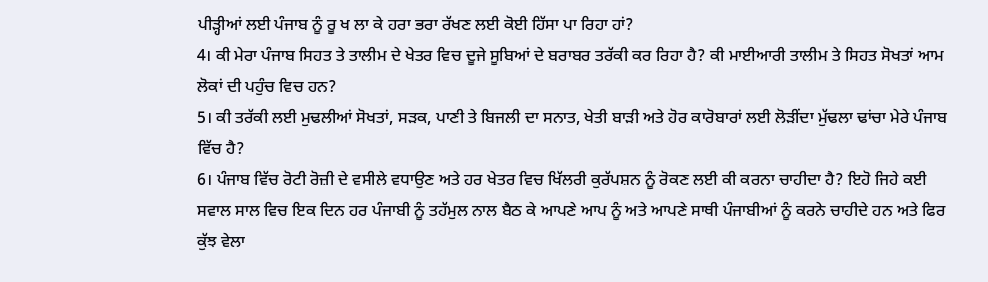ਪੀੜ੍ਹੀਆਂ ਲਈ ਪੰਜਾਬ ਨੂੰ ਰੂ ਖ ਲਾ ਕੇ ਹਰਾ ਭਰਾ ਰੱਖਣ ਲਈ ਕੋਈ ਹਿੱਸਾ ਪਾ ਰਿਹਾ ਹਾਂ?
4। ਕੀ ਮੇਰਾ ਪੰਜਾਬ ਸਿਹਤ ਤੇ ਤਾਲੀਮ ਦੇ ਖੇਤਰ ਵਿਚ ਦੂਜੇ ਸੂਬਿਆਂ ਦੇ ਬਰਾਬਰ ਤਰੱਕੀ ਕਰ ਰਿਹਾ ਹੈ? ਕੀ ਮਾਈਆਰੀ ਤਾਲੀਮ ਤੇ ਸਿਹਤ ਸੋਖਤਾਂ ਆਮ ਲੋਕਾਂ ਦੀ ਪਹੁੰਚ ਵਿਚ ਹਨ?
5। ਕੀ ਤਰੱਕੀ ਲਈ ਮੁਢਲੀਆਂ ਸੋਖਤਾਂ, ਸੜਕ, ਪਾਣੀ ਤੇ ਬਿਜਲੀ ਦਾ ਸਨਾਤ, ਖੇਤੀ ਬਾੜੀ ਅਤੇ ਹੋਰ ਕਾਰੋਬਾਰਾਂ ਲਈ ਲੋੜੀਂਦਾ ਮੁੱਢਲਾ ਢਾਂਚਾ ਮੇਰੇ ਪੰਜਾਬ ਵਿੱਚ ਹੈ?
6। ਪੰਜਾਬ ਵਿੱਚ ਰੋਟੀ ਰੋਜ਼ੀ ਦੇ ਵਸੀਲੇ ਵਧਾਉਣ ਅਤੇ ਹਰ ਖੇਤਰ ਵਿਚ ਖਿੱਲਰੀ ਕੁਰੱਪਸ਼ਨ ਨੂੰ ਰੋਕਣ ਲਈ ਕੀ ਕਰਨਾ ਚਾਹੀਦਾ ਹੈ? ਇਹੋ ਜਿਹੇ ਕਈ ਸਵਾਲ ਸਾਲ ਵਿਚ ਇਕ ਦਿਨ ਹਰ ਪੰਜਾਬੀ ਨੂੰ ਤਹੱਮੁਲ ਨਾਲ ਬੈਠ ਕੇ ਆਪਣੇ ਆਪ ਨੂੰ ਅਤੇ ਆਪਣੇ ਸਾਥੀ ਪੰਜਾਬੀਆਂ ਨੂੰ ਕਰਨੇ ਚਾਹੀਦੇ ਹਨ ਅਤੇ ਫਿਰ ਕੁੱਝ ਵੇਲਾ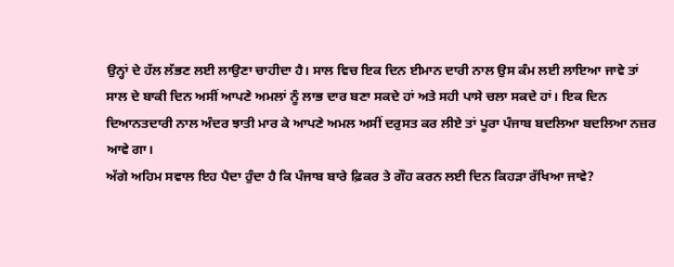ਉਨ੍ਹਾਂ ਦੇ ਹੱਲ ਲੱਭਣ ਲਈ ਲਾਉਣਾ ਚਾਹੀਦਾ ਹੈ। ਸਾਲ ਵਿਚ ਇਕ ਦਿਨ ਈਮਾਨ ਦਾਰੀ ਨਾਲ ਉਸ ਕੰਮ ਲਈ ਲਾਇਆ ਜਾਵੇ ਤਾਂ ਸਾਲ ਦੇ ਬਾਕੀ ਦਿਨ ਅਸੀਂ ਆਪਣੇ ਅਮਲਾਂ ਨੂੰ ਲਾਭ ਦਾਰ ਬਣਾ ਸਕਦੇ ਹਾਂ ਅਤੇ ਸਹੀ ਪਾਸੇ ਚਲਾ ਸਕਦੇ ਹਾਂ। ਇਕ ਦਿਨ ਦਿਆਨਤਦਾਰੀ ਨਾਲ ਅੰਦਰ ਝਾਤੀ ਮਾਰ ਕੇ ਆਪਣੇ ਅਮਲ ਅਸੀਂ ਦਰੁਸਤ ਕਰ ਲੀਏ ਤਾਂ ਪੂਰਾ ਪੰਜਾਬ ਬਦਲਿਆ ਬਦਲਿਆ ਨਜ਼ਰ ਆਵੇ ਗਾ।
ਅੱਗੇ ਅਹਿਮ ਸਵਾਲ ਇਹ ਪੈਦਾ ਹੁੰਦਾ ਹੈ ਕਿ ਪੰਜਾਬ ਬਾਰੇ ਫ਼ਿਕਰ ਤੇ ਗੌਹ ਕਰਨ ਲਈ ਦਿਨ ਕਿਹੜਾ ਰੱਖਿਆ ਜਾਵੇ?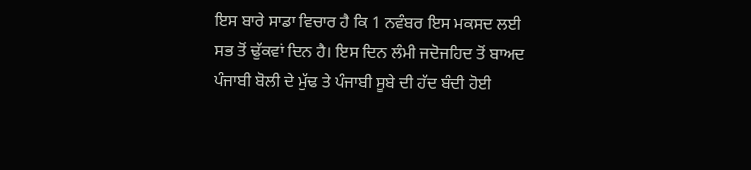ਇਸ ਬਾਰੇ ਸਾਡਾ ਵਿਚਾਰ ਹੈ ਕਿ 1 ਨਵੰਬਰ ਇਸ ਮਕਸਦ ਲਈ ਸਭ ਤੋਂ ਢੁੱਕਵਾਂ ਦਿਨ ਹੈ। ਇਸ ਦਿਨ ਲੰਮੀ ਜਦੋਜਹਿਦ ਤੋਂ ਬਾਅਦ ਪੰਜਾਬੀ ਬੋਲੀ ਦੇ ਮੁੱਢ ਤੇ ਪੰਜਾਬੀ ਸੂਬੇ ਦੀ ਹੱਦ ਬੰਦੀ ਹੋਈ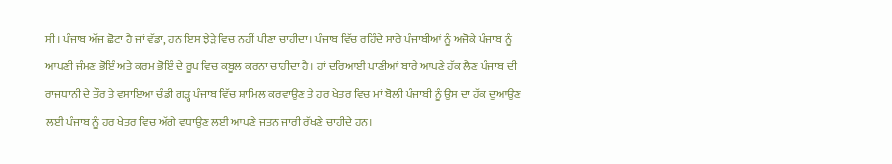ਸੀ। ਪੰਜਾਬ ਅੱਜ ਛੋਟਾ ਹੈ ਜਾਂ ਵੱਡਾ, ਹਨ ਇਸ ਝੇੜੇ ਵਿਚ ਨਹੀਂ ਪੀਣਾ ਚਾਹੀਦਾ। ਪੰਜਾਬ ਵਿੱਚ ਰਹਿੰਦੇ ਸਾਰੇ ਪੰਜਾਬੀਆਂ ਨੂੰ ਅਜੋਕੇ ਪੰਜਾਬ ਨੂੰ ਆਪਣੀ ਜੰਮਣ ਭੋਇੰ ਅਤੇ ਕਰਮ ਭੋਇੰ ਦੇ ਰੂਪ ਵਿਚ ਕਬੂਲ ਕਰਨਾ ਚਾਹੀਦਾ ਹੈ। ਹਾਂ ਦਰਿਆਈ ਪਾਣੀਆਂ ਬਾਰੇ ਆਪਣੇ ਹੱਕ ਲੈਣ ਪੰਜਾਬ ਦੀ ਰਾਜਧਾਨੀ ਦੇ ਤੌਰ ਤੇ ਵਸਾਇਆ ਚੰਡੀ ਗੜ੍ਹ ਪੰਜਾਬ ਵਿੱਚ ਸ਼ਾਮਿਲ ਕਰਵਾਉਣ ਤੇ ਹਰ ਖੇਤਰ ਵਿਚ ਮਾਂ ਬੋਲੀ ਪੰਜਾਬੀ ਨੂੰ ਉਸ ਦਾ ਹੱਕ ਦੁਆਉਣ ਲਈ ਪੰਜਾਬ ਨੂੰ ਹਰ ਖੇਤਰ ਵਿਚ ਅੱਗੇ ਵਧਾਉਣ ਲਈ ਆਪਣੇ ਜਤਨ ਜਾਰੀ ਰੱਖਣੇ ਚਾਹੀਦੇ ਹਨ।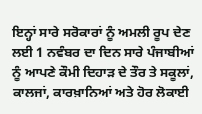ਇਨ੍ਹਾਂ ਸਾਰੇ ਸਰੋਕਾਰਾਂ ਨੂੰ ਅਮਲੀ ਰੂਪ ਦੇਣ ਲਈ 1 ਨਵੰਬਰ ਦਾ ਦਿਨ ਸਾਰੇ ਪੰਜਾਬੀਆਂ ਨੂੰ ਆਪਣੇ ਕੌਮੀ ਦਿਹਾੜ ਦੇ ਤੌਰ ਤੇ ਸਕੂਲਾਂ, ਕਾਲਜਾਂ, ਕਾਰਖ਼ਾਨਿਆਂ ਅਤੇ ਹੋਰ ਲੋਕਾਈ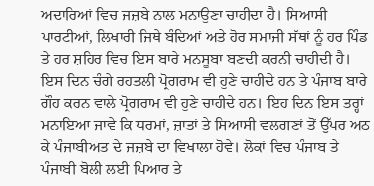ਅਦਾਰਿਆਂ ਵਿਚ ਜਜ਼ਬੇ ਨਾਲ ਮਨਾਉਣਾ ਚਾਹੀਦਾ ਹੈ। ਸਿਆਸੀ ਪਾਰਟੀਆਂ, ਲਿਖਾਰੀ ਜਿਥੇ ਬੰਦਿਆਂ ਅਤੇ ਹੋਰ ਸਮਾਜੀ ਸੱਥਾਂ ਨੂੰ ਹਰ ਪਿੰਡ ਤੇ ਹਰ ਸ਼ਹਿਰ ਵਿਚ ਇਸ ਬਾਰੇ ਮਨਸੂਬਾ ਬਣਦੀ ਕਰਨੀ ਚਾਹੀਦੀ ਹੈ। ਇਸ ਦਿਨ ਚੰਗੇ ਰਹਤਲੀ ਪ੍ਰੋਗਰਾਮ ਵੀ ਹੁਣੇ ਚਾਹੀਦੇ ਹਨ ਤੇ ਪੰਜਾਬ ਬਾਰੇ ਗੌਹ ਕਰਨ ਵਾਲੇ ਪ੍ਰੋਗਰਾਮ ਵੀ ਹੁਣੇ ਚਾਹੀਦੇ ਹਨ। ਇਹ ਦਿਨ ਇਸ ਤਰ੍ਹਾਂ ਮਨਾਇਆ ਜਾਵੇ ਕਿ ਧਰਮਾਂ, ਜ਼ਾਤਾਂ ਤੇ ਸਿਆਸੀ ਵਲਗਣਾਂ ਤੋਂ ਉੱਪਰ ਅਠ ਕੇ ਪੰਜਾਬੀਅਤ ਦੇ ਜਜ਼ਬੇ ਦਾ ਵਿਖਾਲਾ ਹੋਵੇ। ਲੋਕਾਂ ਵਿਚ ਪੰਜਾਬ ਤੇ ਪੰਜਾਬੀ ਬੋਲੀ ਲਈ ਪਿਆਰ ਤੇ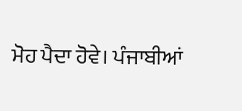ਮੋਹ ਪੈਦਾ ਹੋਵੇ। ਪੰਜਾਬੀਆਂ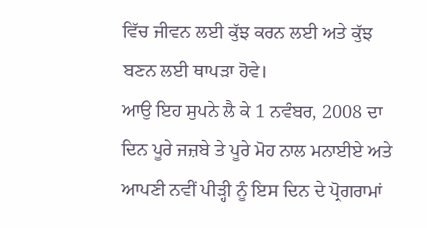ਵਿੱਚ ਜੀਵਨ ਲਈ ਕੁੱਝ ਕਰਨ ਲਈ ਅਤੇ ਕੁੱਝ ਬਣਨ ਲਈ ਥਾਪੜਾ ਹੋਵੇ।
ਆਉ ਇਹ ਸੁਪਨੇ ਲੈ ਕੇ 1 ਨਵੰਬਰ, 2008 ਦਾ ਦਿਨ ਪੂਰੇ ਜਜ਼ਬੇ ਤੇ ਪੂਰੇ ਮੋਹ ਨਾਲ ਮਨਾਈਏ ਅਤੇ ਆਪਣੀ ਨਵੀਂ ਪੀੜ੍ਹੀ ਨੂੰ ਇਸ ਦਿਨ ਦੇ ਪ੍ਰੋਗਰਾਮਾਂ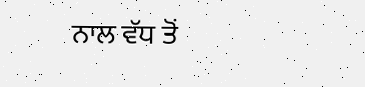ਨਾਲ ਵੱਧ ਤੋਂ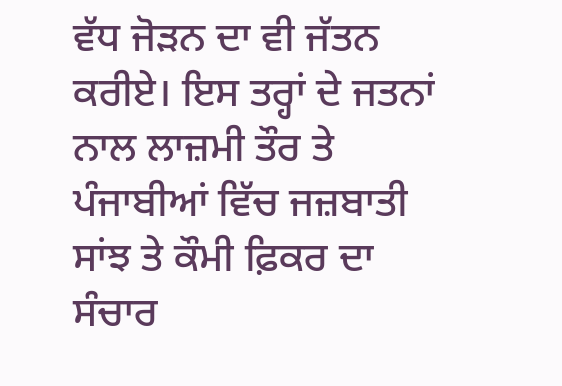ਵੱਧ ਜੋੜਨ ਦਾ ਵੀ ਜੱਤਨ ਕਰੀਏ। ਇਸ ਤਰ੍ਹਾਂ ਦੇ ਜਤਨਾਂ ਨਾਲ ਲਾਜ਼ਮੀ ਤੌਰ ਤੇ ਪੰਜਾਬੀਆਂ ਵਿੱਚ ਜਜ਼ਬਾਤੀ ਸਾਂਝ ਤੇ ਕੌਮੀ ਫ਼ਿਕਰ ਦਾ ਸੰਚਾਰ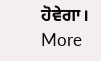ਹੋਵੇਗਾ।
More